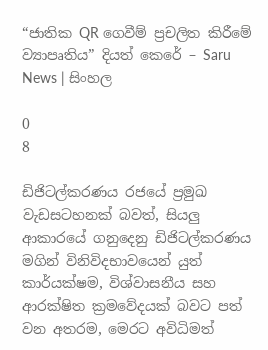“ජාතික QR ගෙවීම් ප්‍රචලිත කිරීමේ ව්‍යාපෘතිය” දියත් කෙරේ – Saru News | සිංහල

0
8

ඩිජිටල්කරණය රජයේ ප්‍රමුඛ වැඩසටහනක් බවත්, සියලු ආකාරයේ ගනුදෙනු ඩිජිටල්කරණය මගින් විනිවිදභාවයෙන් යුත් කාර්යක්ෂම, විශ්වාසනීය සහ ආරක්ෂිත ක්‍රමවේදයක් බවට පත් වන අතරම, මෙරට අවිධිමත්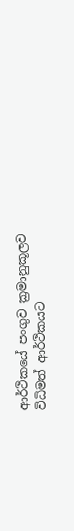ආර්ථිකයේ පංගුව ක්‍රමානුකූලව විධිමත් ආර්ථිකයට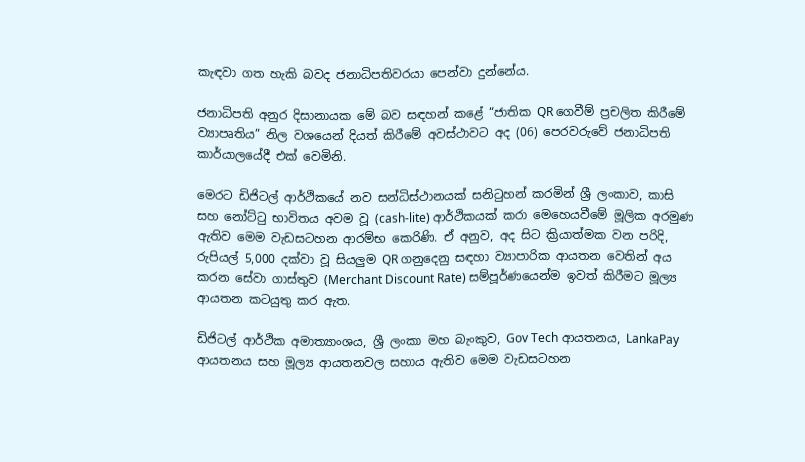කැඳවා ගත හැකි බවද ජනාධිපතිවරයා පෙන්වා දුන්නේය.

ජනාධිපති අනුර දිසානායක මේ බව සඳහන් කළේ “ජාතික QR ගෙවීම් ප්‍රචලිත කිරීමේ ව්‍යාපෘතිය” නිල වශයෙන් දියත් කිරීමේ අවස්ථාවට අද (06) පෙරවරුවේ ජනාධිපති කාර්යාලයේදී එක් වෙමිනි.

මෙරට ඩිජිටල් ආර්ථිකයේ නව සන්ධිස්ථානයක් සනිටුහන් කරමින් ශ්‍රී ලංකාව, කාසි සහ නෝට්ටු භාවිතය අවම වූ (cash-lite) ආර්ථිකයක් කරා මෙහෙයවීමේ මූලික අරමුණ ඇතිව මෙම වැඩසටහන ආරම්භ කෙරිණි. ඒ අනුව, අද සිට ක්‍රියාත්මක වන පරිදි, රුපියල් 5,000 දක්වා වූ සියලුම QR ගනුදෙනු සඳහා ව්‍යාපාරික ආයතන වෙතින් අය කරන සේවා ගාස්තුව (Merchant Discount Rate) සම්පූර්ණයෙන්ම ඉවත් කිරීමට මූල්‍ය ආයතන කටයුතු කර ඇත.

ඩිජිටල් ආර්ථික අමාත්‍යාංශය, ශ්‍රී ලංකා මහ බැංකුව, Gov Tech ආයතනය, LankaPay ආයතනය සහ මූල්‍ය ආයතනවල සහාය ඇතිව මෙම වැඩසටහන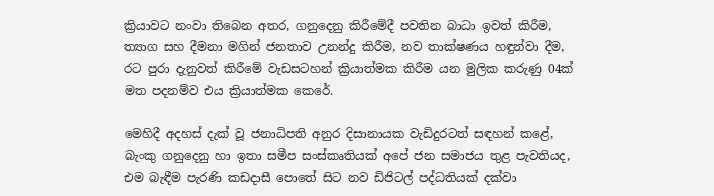ක්‍රියාවට නංවා තිබෙන අතර, ගනුදෙනු කිරීමේදී පවතින බාධා ඉවත් කිරීම, ත්‍යාග සහ දීමනා මගින් ජනතාව උනන්දු කිරීම, නව තාක්ෂණය හඳුන්වා දීම, රට පුරා දැනුවත් කිරීමේ වැඩසටහන් ක්‍රියාත්මක කිරීම යන මුලික කරුණු 04ක් මත පදනම්ව එය ක්‍රියාත්මක කෙරේ.

මෙහිදී අදහස් දැක් වූ ජනාධිපති අනුර දිසානායක වැඩිදුරටත් සඳහන් කළේ, බැංකු ගනුදෙනු හා ඉතා සමීප සංස්කෘතියක් අපේ ජන සමාජය තුළ පැවතියද, එම බැඳීම පැරණි කඩදාසී පොතේ සිට නව ඩිජිටල් පද්ධතියක් දක්වා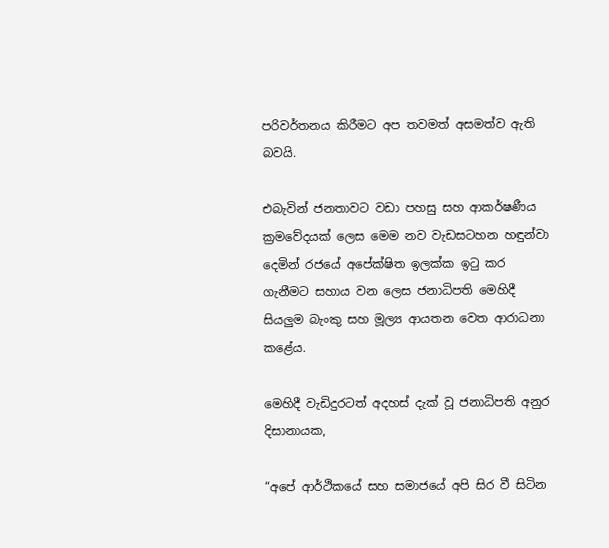පරිවර්තනය කිරීමට අප තවමත් අසමත්ව ඇති බවයි.

එබැවින් ජනතාවට වඩා පහසු සහ ආකර්ෂණීය ක්‍රමවේදයක් ලෙස මෙම නව වැඩසටහන හඳුන්වා දෙමින් රජයේ අපේක්ෂිත ඉලක්ක ඉටු කර ගැනීමට සහාය වන ලෙස ජනාධිපති මෙහිදී සියලුම බැංකු සහ මූල්‍ය ආයතන වෙත ආරාධනා කළේය.

මෙහිදී වැඩිදුරටත් අදහස් දැක් වූ ජනාධිපති අනුර දිසානායක,

“අපේ ආර්ථිකයේ සහ සමාජයේ අපි සිර වී සිටින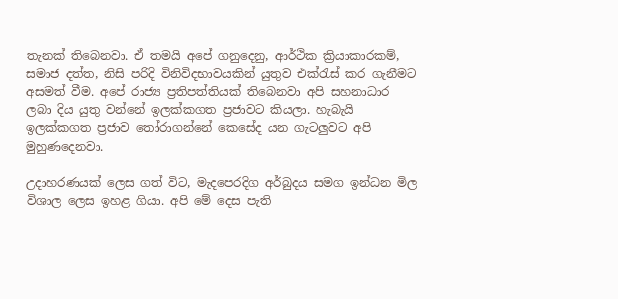තැනක් තිබෙනවා. ඒ තමයි අපේ ගනුදෙනු, ආර්ථික ක්‍රියාකාරකම්, සමාජ දත්ත, නිසි පරිදි විනිවිදභාවයකින් යුතුව එක්රැස් කර ගැනීමට අසමත් වීම. අපේ රාජ්‍ය ප්‍රතිපත්තියක් තිබෙනවා අපි සහනාධාර ලබා දිය යුතු වන්නේ ඉලක්කගත ප්‍රජාවට කියලා. හැබැයි ඉලක්කගත ප්‍රජාව තෝරාගන්නේ කෙසේද යන ගැටලුවට අපි මුහුණදෙනවා.

උදාහරණයක් ලෙස ගත් විට, මැදපෙරදිග අර්බුදය සමග ඉන්ධන මිල විශාල ලෙස ඉහළ ගියා. අපි මේ දෙස පැති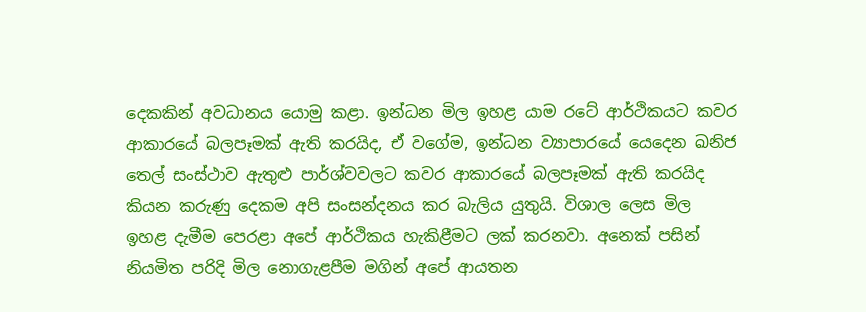දෙකකින් අවධානය යොමු කළා. ඉන්ධන මිල ඉහළ යාම රටේ ආර්ථිකයට කවර ආකාරයේ බලපෑමක් ඇති කරයිද, ඒ වගේම, ඉන්ධන ව්‍යාපාරයේ යෙදෙන ඛනිජ තෙල් සංස්ථාව ඇතුළු පාර්ශ්වවලට කවර ආකාරයේ බලපෑමක් ඇති කරයිද කියන කරුණු දෙකම අපි සංසන්දනය කර බැලිය යුතුයි. විශාල ලෙස මිල ඉහළ දැමීම පෙරළා අපේ ආර්ථිකය හැකිළීමට ලක් කරනවා. අනෙක් පසින් නියමිත පරිදි මිල නොගැළපීම මගින් අපේ ආයතන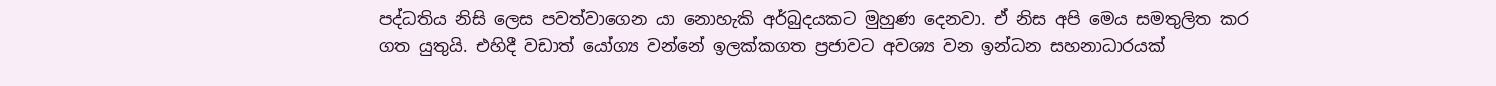පද්ධතිය නිසි ලෙස පවත්වාගෙන යා නොහැකි අර්බුදයකට මුහුණ දෙනවා. ඒ නිස අපි මෙය සමතුලිත කර ගත යුතුයි. එහිදී වඩාත් යෝග්‍ය වන්නේ ඉලක්කගත ප්‍රජාවට අවශ්‍ය වන ඉන්ධන සහනාධාරයක්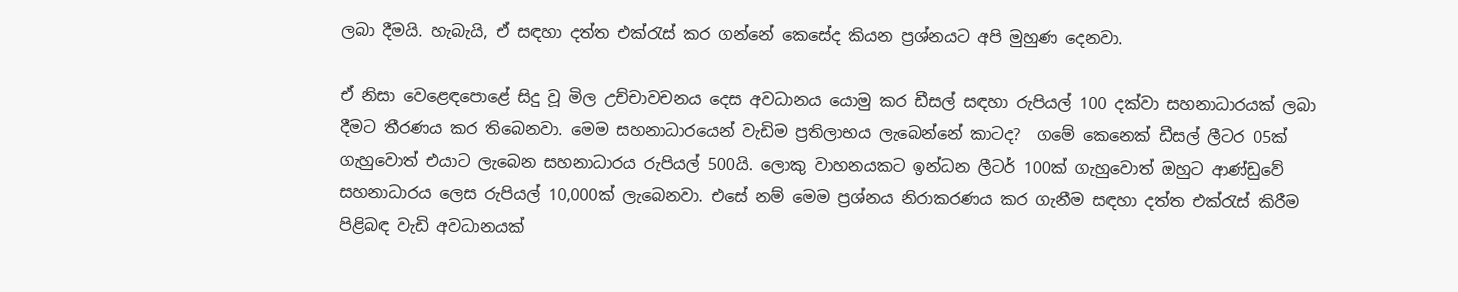ලබා දීමයි. හැබැයි, ඒ සඳහා දත්ත එක්රැස් කර ගන්නේ කෙසේද කියන ප්‍රශ්නයට අපි මුහුණ දෙනවා.

ඒ නිසා වෙළෙඳපොළේ සිදු වූ මිල උච්චාවචනය දෙස අවධානය යොමු කර ඩීසල් සඳහා රුපියල් 100 දක්වා සහනාධාරයක් ලබා දීමට තීරණය කර තිබෙනවා. මෙම සහනාධාරයෙන් වැඩිම ප්‍රතිලාභය ලැබෙන්නේ කාටද?  ගමේ කෙනෙක් ඩීසල් ලීටර 05ක් ගැහුවොත් එයාට ලැබෙන සහනාධාරය රුපියල් 500යි. ලොකු වාහනයකට ඉන්ධන ලීටර් 100ක් ගැහුවොත් ඔහුට ආණ්ඩුවේ සහනාධාරය ලෙස රුපියල් 10,000ක් ලැබෙනවා. එසේ නම් මෙම ප්‍රශ්නය නිරාකරණය කර ගැනීම සඳහා දත්ත එක්රැස් කිරීම පිළිබඳ වැඩි අවධානයක්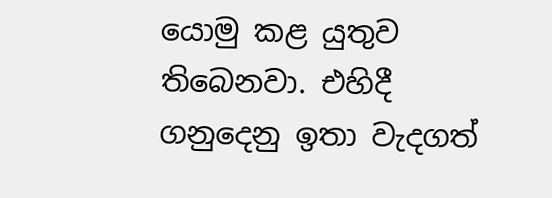යොමු කළ යුතුව තිබෙනවා. එහිදී ගනුදෙනු ඉතා වැදගත්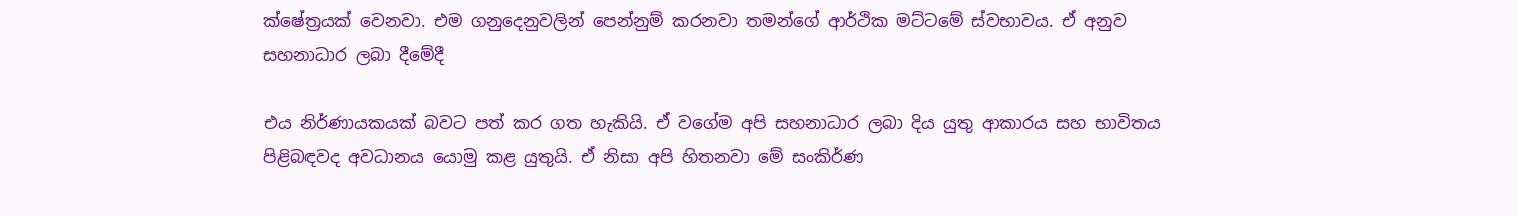ක්ෂේත්‍රයක් වෙනවා. එම ගනුදෙනුවලින් පෙන්නුම් කරනවා තමන්ගේ ආර්ථික මට්ටමේ ස්වභාවය. ඒ අනුව සහනාධාර ලබා දීමේදී

එය නිර්ණායකයක් බවට පත් කර ගත හැකියි. ඒ වගේම අපි සහනාධාර ලබා දිය යුතු ආකාරය සහ භාවිතය පිළිබඳවද අවධානය යොමු කළ යුතුයි. ඒ නිසා අපි හිතනවා මේ සංකිර්ණ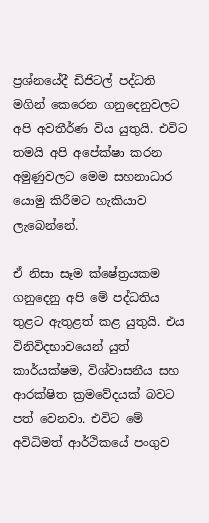ප්‍රශ්නයේදී ඩිජිටල් පද්ධති මගින් කෙරෙන ගනුදෙනුවලට අපි අවතීර්ණ විය යුතුයි. එවිට තමයි අපි අපේක්ෂා කරන අමුණුවලට මෙම සහනාධාර යොමු කිරීමට හැකියාව ලැබෙන්නේ.

ඒ නිසා සෑම ක්ෂේත්‍රයකම ගනුදෙනු අපි මේ පද්ධතිය තුළට ඇතුළත් කළ යුතුයි. එය විනිවිදභාවයෙන් යුත් කාර්යක්ෂම, විශ්වාසනීය සහ ආරක්ෂිත ක්‍රමවේදයක් බවට පත් වෙනවා. එවිට මේ අවිධිමත් ආර්ථිකයේ පංගුව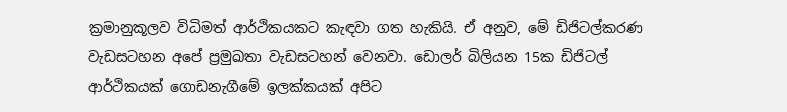ක්‍රමානුකූලව විධිමත් ආර්ථිකයකට කැඳවා ගත හැකියි. ඒ අනුව, මේ ඩිජිටල්කරණ වැඩසටහන අපේ ප්‍රමුඛතා වැඩසටහන් වෙනවා. ඩොලර් බිලියන 15ක ඩිජිටල් ආර්ථිකයක් ගොඩනැගීමේ ඉලක්කයක් අපිට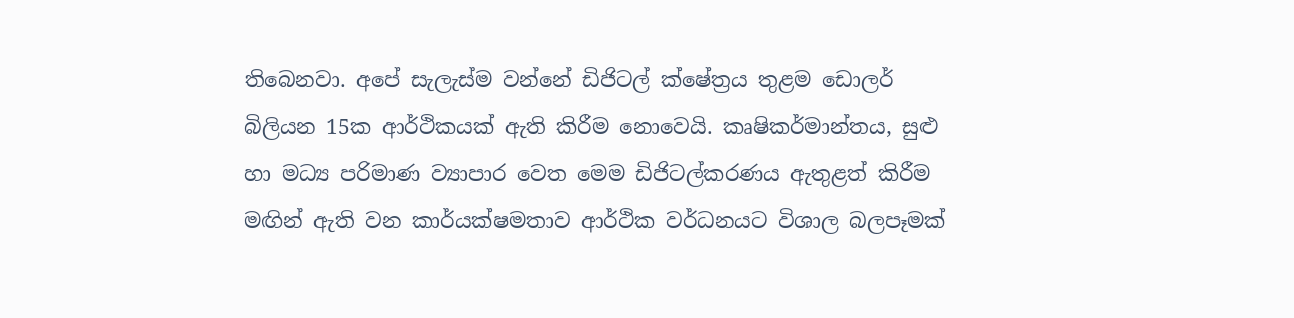තිබෙනවා. අපේ සැලැස්ම වන්නේ ඩිජිටල් ක්ෂේත්‍රය තුළම ඩොලර් බිලියන 15ක ආර්ථිකයක් ඇති කිරීම නොවෙයි. කෘෂිකර්මාන්තය, සුළු හා මධ්‍ය පරිමාණ ව්‍යාපාර වෙත මෙම ඩිජිටල්කරණය ඇතුළත් කිරීම මඟින් ඇති වන කාර්යක්ෂමතාව ආර්ථික වර්ධනයට විශාල බලපෑමක්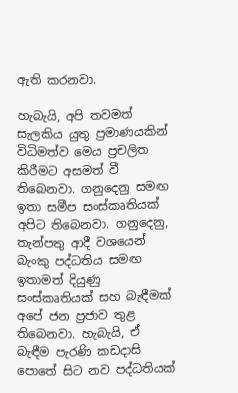ඇති කරනවා.

හැබැයි, අපි තවමත් සැලකිය යුතු ප්‍රමාණයකින් විධිමත්ව මෙය ප්‍රචලිත කිරීමට අසමත් වී තිබෙනවා. ගනුදෙනු සමඟ ඉතා සමීප සංස්කෘතියක් අපිට තිබෙනවා. ගනුදෙනු, තැන්පතු ආදී වශයෙන් බැංකු පද්ධතිය සමඟ ඉතාමත් දියුණු සංස්කෘතියක් සහ බැඳීමක් අපේ ජන ප්‍රජාව තුළ තිබෙනවා. හැබැයි, ඒ බැඳීම පැරණි කඩදාසි පොතේ සිට නව පද්ධතියක්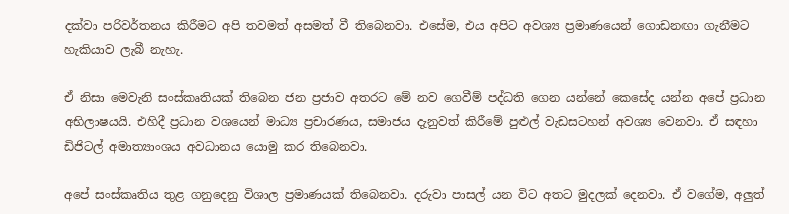දක්වා පරිවර්තනය කිරීමට අපි තවමත් අසමත් වී තිබෙනවා. එසේම, එය අපිට අවශ්‍ය ප්‍රමාණයෙන් ගොඩනඟා ගැනීමට හැකියාව ලැබී නැහැ.

ඒ නිසා මෙවැනි සංස්කෘතියක් තිබෙන ජන ප්‍රජාව අතරට මේ නව ගෙවීම් පද්ධති ගෙන යන්නේ කෙසේද යන්න අපේ ප්‍රධාන අභිලාෂයයි. එහිදී ප්‍රධාන වශයෙන් මාධ්‍ය ප්‍රචාරණය, සමාජය දැනුවත් කිරීමේ පුළුල් වැඩසටහන් අවශ්‍ය වෙනවා. ඒ සඳහා ඩිජිටල් අමාත්‍යාංශය අවධානය යොමු කර තිබෙනවා.

අපේ සංස්කෘතිය තුළ ගනුදෙනු විශාල ප්‍රමාණයක් තිබෙනවා. දරුවා පාසල් යන විට අතට මුදලක් දෙනවා. ඒ වගේම, අලුත්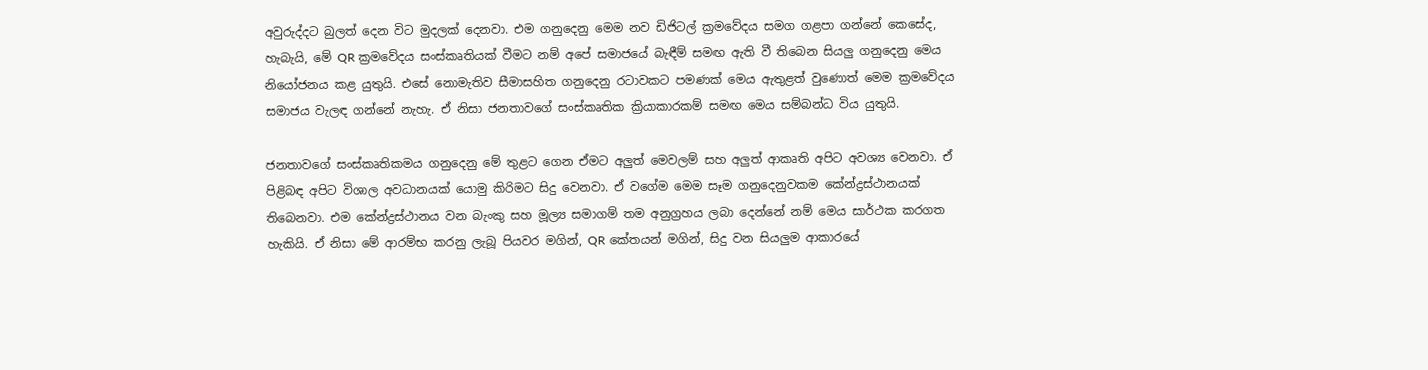අවුරුද්දට බුලත් දෙන විට මුදලක් දෙනවා. එම ගනුදෙනු මෙම නව ඩිජිටල් ක්‍රමවේදය සමග ගළපා ගන්නේ කෙසේද, හැබැයි, මේ QR ක්‍රමවේදය සංස්කෘතියක් වීමට නම් අපේ සමාජයේ බැඳීම් සමඟ ඇති වී තිබෙන සියලු ගනුදෙනු මෙය නියෝජනය කළ යුතුයි. එසේ නොමැතිව සීමාසහිත ගනුදෙනු රටාවකට පමණක් මෙය ඇතුළත් වුණොත් මෙම ක්‍රමවේදය සමාජය වැලඳ ගන්නේ නැහැ. ඒ නිසා ජනතාවගේ සංස්කෘතික ක්‍රියාකාරකම් සමඟ මෙය සම්බන්ධ විය යුතුයි.

ජනතාවගේ සංස්කෘතිකමය ගනුදෙනු මේ තුළට ගෙන ඒමට අලුත් මෙවලම් සහ අලුත් ආකෘති අපිට අවශ්‍ය වෙනවා. ඒ පිළිබඳ අපිට විශාල අවධානයක් යොමු කිරිමට සිදු වෙනවා. ඒ වගේම මෙම සෑම ගනුදෙනුවකම කේන්ද්‍රස්ථානයක් තිබෙනවා. එම කේන්ද්‍රස්ථානය වන බැංකු සහ මූල්‍ය සමාගම් තම අනුග්‍රහය ලබා දෙන්නේ නම් මෙය සාර්ථක කරගත හැකියි. ඒ නිසා මේ ආරම්භ කරනු ලැබූ පියවර මගින්, QR කේතයන් මගින්, සිදු වන සියලුම ආකාරයේ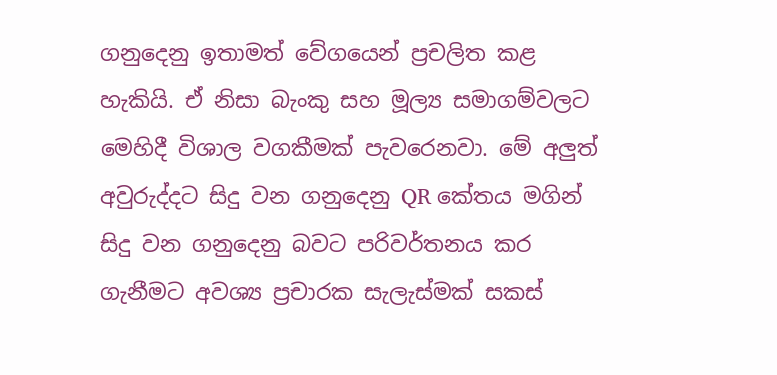ගනුදෙනු ඉතාමත් වේගයෙන් ප්‍රචලිත කළ හැකියි. ඒ නිසා බැංකු සහ මූල්‍ය සමාගම්වලට මෙහිදී විශාල වගකීමක් පැවරෙනවා. මේ අලුත් අවුරුද්දට සිදු වන ගනුදෙනු QR කේතය මගින් සිදු වන ගනුදෙනු බවට පරිවර්තනය කර ගැනීමට අවශ්‍ය ප්‍රචාරක සැලැස්මක් සකස්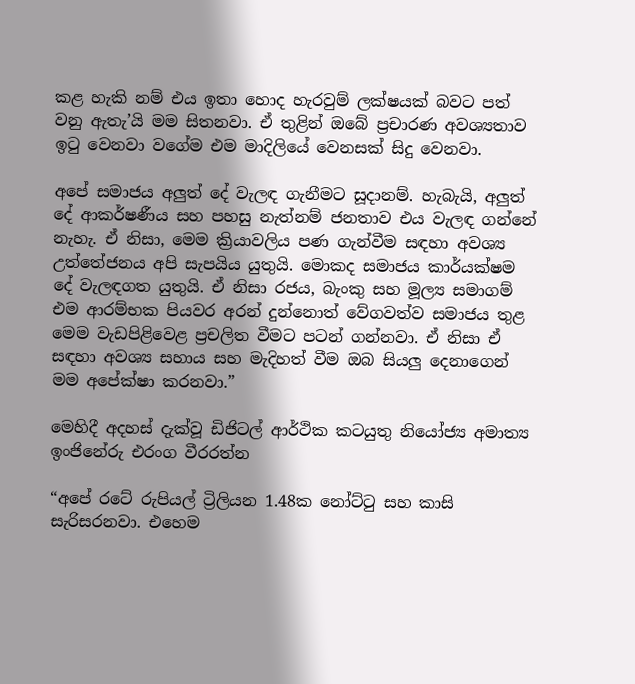කළ හැකි නම් එය ඉතා හොද හැරවුම් ලක්ෂයක් බවට පත් වනු ඇතැ’යි මම සිතනවා. ඒ තුළින් ඔබේ ප්‍රචාරණ අවශ්‍යතාව ඉටු වෙනවා වගේම එම මාදිලියේ වෙනසක් සිදු වෙනවා.

අපේ සමාජය අලුත් දේ වැලඳ ගැනීමට සූදානම්. හැබැයි, අලුත් දේ ආකර්ෂණීය සහ පහසු නැත්නම් ජනතාව එය වැලඳ ගන්නේ නැහැ. ඒ නිසා, මෙම ක්‍රියාවලිය පණ ගැන්වීම සඳහා අවශ්‍ය උත්තේජනය අපි සැපයිය යුතුයි. මොකද සමාජය කාර්යක්ෂම දේ වැලඳගත යුතුයි. ඒ නිසා රජය, බැංකු සහ මූල්‍ය සමාගම් එම ආරම්භක පියවර අරන් දුන්නොත් වේගවත්ව සමාජය තුළ මෙම වැඩපිළිවෙළ ප්‍රචලිත වීමට පටන් ගන්නවා. ඒ නිසා ඒ සඳහා අවශ්‍ය සහාය සහ මැදිහත් වීම ඔබ සියලු දෙනාගෙන් මම අපේක්ෂා කරනවා.”

මෙහිදී අදහස් දැක්වූ ඩිජිටල් ආර්ථික කටයුතු නියෝජ්‍ය අමාත්‍ය ඉංජිනේරු එරංග වීරරත්න

“අපේ රටේ රුපියල් ට්‍රිලියන 1.48ක නෝට්ටු සහ කාසි සැරිසරනවා. එහෙම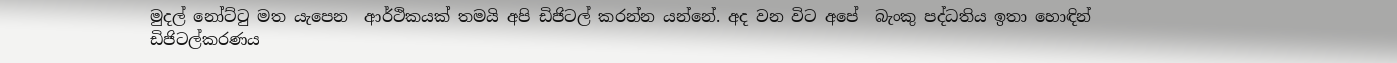මුදල් නෝට්ටු මත යැපෙන  ආර්ථිකයක් තමයි අපි ඩිජිටල් කරන්න යන්නේ. අද වන විට අපේ  බැංකු පද්ධතිය ඉතා හොඳින් ඩිජිටල්කරණය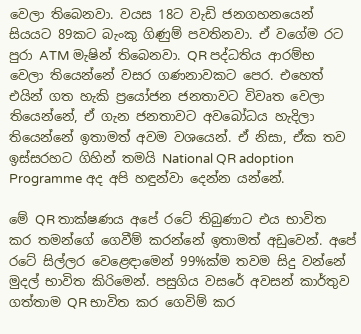වෙලා තිබෙනවා. වයස 18ට වැඩි ජනගහනයෙන් සියයට 89කට බැංකු ගිණුම් පවතිනවා. ඒ වගේම රට පුරා ATM මැෂින් තිබෙනවා. QR පද්ධතිය ආරම්භ වෙලා තියෙන්නේ වසර ගණනාවකට පෙර. එහෙත් එයින් ගත හැකි ප්‍රයෝජන ජනතාවට විවෘත වෙලා තියෙන්නේ, ඒ ගැන ජනතාවට අවබෝධය හැදිලා තියෙන්නේ ඉතාමත් අවම වශයෙන්. ඒ නිසා, ඒක තව ඉස්සරහට ගිහින් තමයි National QR adoption Programme අද අපි හඳුන්වා දෙන්න යන්නේ.

මේ QR තාක්ෂණය අපේ රටේ තිබුණාට එය භාවිත කර තමන්ගේ ගෙවීම් කරන්නේ ඉතාමත් අඩුවෙන්. අපේ රටේ සිල්ලර වෙළෙඳාමෙන් 99%ක්ම තවම සිදු වන්නේ මුදල් භාවිත කිරිමෙන්. පසුගිය වසරේ අවසන් කාර්තුව ගත්තාම QR භාවිත කර ගෙවිම් කර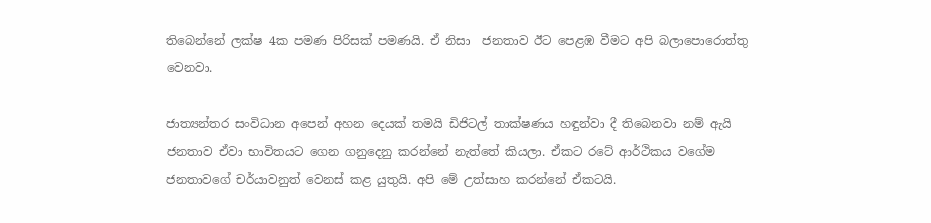තිබෙන්නේ ලක්ෂ 4ක පමණ පිරිසක් පමණයි. ඒ නිසා  ජනතාව ඊට පෙළඹ වීමට අපි බලාපොරොත්තු වෙනවා.

ජාත්‍යන්තර සංවිධාන අපෙන් අහන දෙයක් තමයි ඩිජිටල් තාක්ෂණය හඳුන්වා දී තිබෙනවා නම් ඇයි ජනතාව ඒවා භාවිතයට ගෙන ගනුදෙනු කරන්නේ නැත්තේ කියලා. ඒකට රටේ ආර්ථිකය වගේම ජනතාවගේ චර්යාවනුත් වෙනස් කළ යුතුයි. අපි මේ උත්සාහ කරන්නේ ඒකටයි.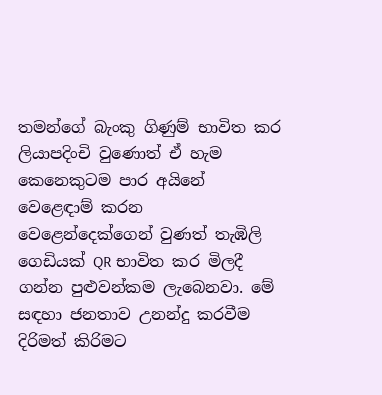තමන්ගේ බැංකු ගිණුම් භාවිත කර  ලියාපදිංචි වුණොත් ඒ හැම කෙනෙකුටම පාර අයිනේ වෙළෙඳාම් කරන වෙළෙන්දෙක්ගෙන් වුණත් තැඹිලි ගෙඩියක් QR භාවිත කර මිලදී ගන්න පුළුවන්කම ලැබෙනවා. මේ සඳහා ජනතාව උනන්දු කරවීම දිරිමත් කිරිමට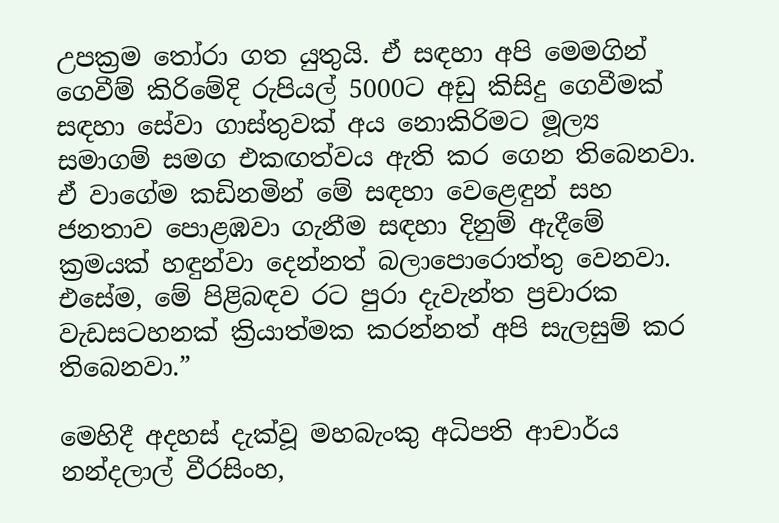උපක්‍රම තෝරා ගත යුතුයි. ඒ සඳහා අපි මෙමගින් ගෙවීම් කිරිමේදි රුපියල් 5000ට අඩු කිසිදු ගෙවීමක් සඳහා සේවා ගාස්තුවක් අය නොකිරිමට මූල්‍ය සමාගම් සමග එකඟත්වය ඇති කර ගෙන තිබෙනවා. ඒ වාගේම කඩිනමින් මේ සඳහා වෙළෙඳුන් සහ ජනතාව පොළඹවා ගැනීම සඳහා දිනුම් ඇදීමේ ක්‍රමයක් හඳුන්වා දෙන්නත් බලාපොරොත්තු වෙනවා. එසේම, මේ පිළිබඳව රට පුරා දැවැන්ත ප්‍රචාරක වැඩසටහනක් ක්‍රියාත්මක කරන්නත් අපි සැලසුම් කර තිබෙනවා.”

මෙහිදී අදහස් දැක්වූ මහබැංකු අධිපති ආචාර්ය නන්දලාල් වීරසිංහ,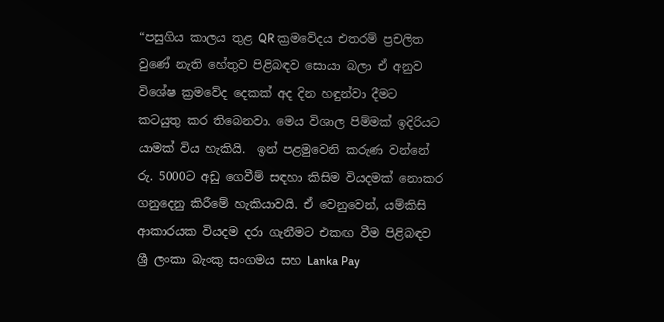“පසුගිය කාලය තුළ QR ක්‍රමවේදය එතරම් ප්‍රචලිත වුණේ නැති හේතුව පිළිබඳව සොයා බලා ඒ අනුව විශේෂ ක්‍රමවේද දෙකක් අද දින හඳුන්වා දීමට කටයුතු කර තිබෙනවා. මෙය විශාල පිම්මක් ඉදිරියට යාමක් විය හැකියි.  ඉන් පළමුවෙනි කරුණ වන්නේ රු. 5000ට අඩු ගෙවීම් සඳහා කිසිම වියදමක් නොකර ගනුදෙනු කිරීමේ හැකියාවයි. ඒ වෙනුවෙන්, යම්කිසි ආකාරයක වියදම දරා ගැනීමට එකඟ වීම පිළිබඳව ශ්‍රී ලංකා බැංකු සංගමය සහ Lanka Pay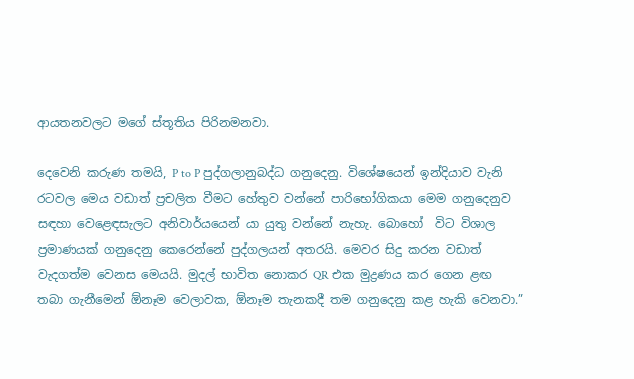ආයතනවලට මගේ ස්තූතිය පිරිනමනවා.

දෙවෙනි කරුණ තමයි, P to P පුද්ගලානුබද්ධ ගනුදෙනු. විශේෂයෙන් ඉන්දියාව වැනි රටවල මෙය වඩාත් ප්‍රචලිත වීමට හේතුව වන්නේ පාරිභෝගිකයා මෙම ගනුදෙනුව සඳහා වෙළෙඳසැලට අනිවාර්යයෙන් යා යුතු වන්නේ නැහැ. බොහෝ  විට විශාල ප්‍රමාණයක් ගනුදෙනු කෙරෙන්නේ පුද්ගලයන් අතරයි. මෙවර සිදු කරන වඩාත් වැදගත්ම වෙනස මෙයයි. මුදල් භාවිත නොකර QR එක මුද්‍රණය කර ගෙන ළඟ තබා ගැනීමෙන් ඕනෑම වෙලාවක, ඕනෑම තැනකදී තම ගනුදෙනු කළ හැකි වෙනවා.”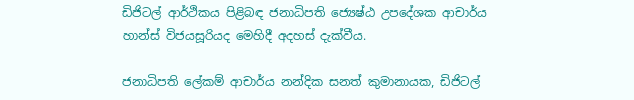ඩිජිටල් ආර්ථිකය පිළිබඳ ජනාධිපති ජ්‍යෙෂ්ඨ උපදේශක ආචාර්ය හාන්ස් විජයසූරියද මෙහිදී අදහස් දැක්වීය.

ජනාධිපති ලේකම් ආචාර්ය නන්දික සනත් කුමානායක, ඩිජිටල්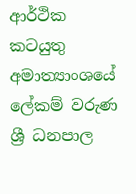ආර්ථික කටයුතු අමාත්‍යාංශයේ ලේකම් වරුණ ශ්‍රී ධනපාල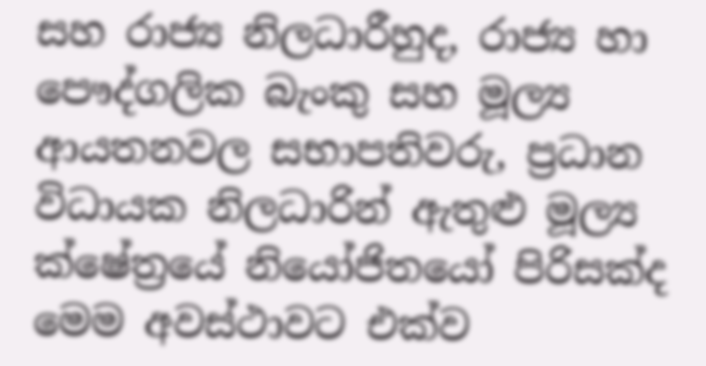සහ රාජ්‍ය නිලධාරීහුද, රාජ්‍ය හා පෞද්ගලික බැංකු සහ මූල්‍ය ආයතනවල සභාපතිවරු, ප්‍රධාන විධායක නිලධාරින් ඇතුළු මූල්‍ය ක්ෂේත්‍රයේ නියෝජිතයෝ පිරිසක්ද මෙම අවස්ථාවට එක්ව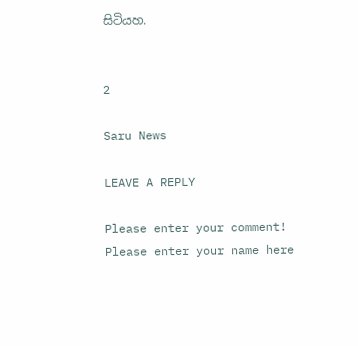සිටියහ.


2

Saru News

LEAVE A REPLY

Please enter your comment!
Please enter your name here